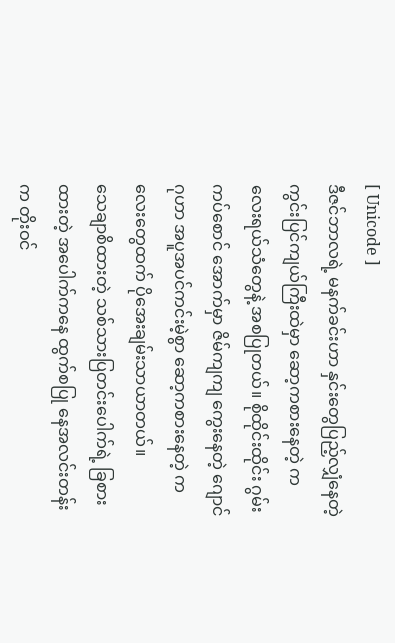[ Unicode ]
ဒီဇင်ဘာလရဲ့ မနက်ခင်းဟာ နှင်းတွေပြည့်လျှံနေတဲ့ ကွင်းပြင်ကျယ်ကြီးထဲမှာ ဆော့ကစားနေတဲ့ ကလေးရယ်သံတွေနဲ့ အစပြုတယ်။ စိုထိုင်းထိုင်း ဂွမ်းကပ်စောင် အောက်မှာ ဇိမ်ကျကျ ကွေးနေတဲ့ ဂျောင်ဂုဟာ အပူအပင်ကင်းမဲ့စွာ ဆော့ကစားနေတဲ့ ကလေးတွေထက် ပိုအေးချမ်းသာယာတယ်။
သေချာစိထားတဲ့ သစ်သားပြတင်းပေါက်ရဲ့ ခြစားထားတဲ့ အပေါက်ကနေ ထွက်စပြု နေအလင်းတန်းက တိုးဝင်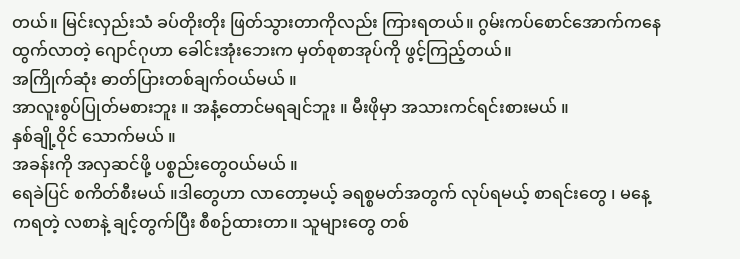တယ်။ မြင်းလှည်းသံ ခပ်တိုးတိုး ဖြတ်သွားတာကိုလည်း ကြားရတယ်။ ဂွမ်းကပ်စောင်အောက်ကနေ ထွက်လာတဲ့ ဂျောင်ဂုဟာ ခေါင်းအုံးဘေးက မှတ်စုစာအုပ်ကို ဖွင့်ကြည့်တယ်။
အကြိုက်ဆုံး ဓာတ်ပြားတစ်ချက်ဝယ်မယ် ။
အာလူးစွပ်ပြုတ်မစားဘူး ။ အနံ့တောင်မရချင်ဘူး ။ မီးဖိုမှာ အသားကင်ရင်းစားမယ် ။
နှစ်ချို့ဝိုင် သောက်မယ် ။
အခန်းကို အလှဆင်ဖို့ ပစ္စည်းတွေဝယ်မယ် ။
ရေခဲပြင် စကိတ်စီးမယ် ။ဒါတွေဟာ လာတော့မယ့် ခရစ္စမတ်အတွက် လုပ်ရမယ့် စာရင်းတွေ ၊ မနေ့ကရတဲ့ လစာနဲ့ ချင့်တွက်ပြီး စီစဉ်ထားတာ။ သူများတွေ တစ်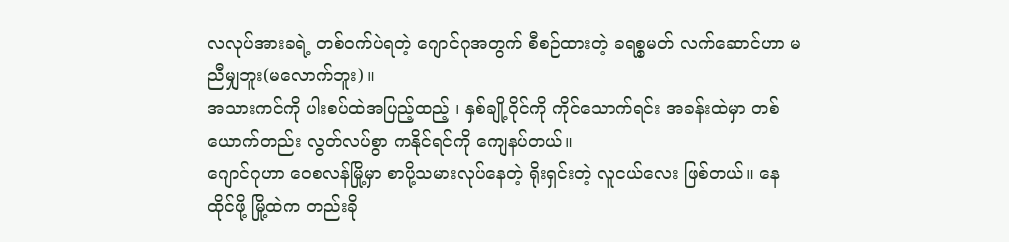လလုပ်အားခရဲ့ တစ်ဝက်ပဲရတဲ့ ဂျောင်ဂုအတွက် စီစဉ်ထားတဲ့ ခရစ္စမတ် လက်ဆောင်ဟာ မညီမျှဘူး(မလောက်ဘူး)။
အသားကင်ကို ပါးစပ်ထဲအပြည့်ထည့် ၊ နှစ်ချို့ဝိုင်ကို ကိုင်သောက်ရင်း အခန်းထဲမှာ တစ်ယောက်တည်း လွတ်လပ်စွာ ကနိုင်ရင်ကို ကျေနပ်တယ်။
ဂျောင်ဂုဟာ ဝေစလန်မြို့မှာ စာပို့သမားလုပ်နေတဲ့ ရိုးရှင်းတဲ့ လူငယ်လေး ဖြစ်တယ်။ နေထိုင်ဖို့ မြို့ထဲက တည်းခို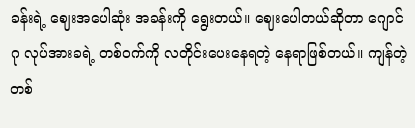ခန်းရဲ့ ဈေးအပေါဆုံး အခန်းကို ရွေးတယ်။ ဈေးပေါတယ်ဆိုတာ ဂျောင်ဂု လုပ်အားခရဲ့ တစ်ဝက်ကို လတိုင်းပေးနေရတဲ့ နေရာဖြစ်တယ်။ ကျန်တဲ့တစ်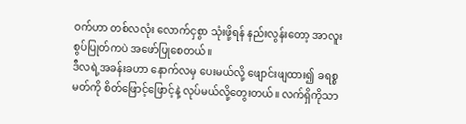ဝက်ဟာ တစ်လလုံး လောက်ငှစွာ သုံးဖို့ရန် နည်းလွန်းတော့ အာလူးစွပ်ပြုတ်ကပဲ အဖော်ပြုစေတယ်။
ဒီလရဲ့အခန်းခဟာ နောက်လမှ ပေးမယ်လို့ ဖျောင်းဖျထား၍ ခရစ္စမတ်ကို စိတ်ဖြောင့်ဖြောင့်နဲ့ လုပ်မယ်လို့တွေးတယ်။ လက်ရှိကိုသာ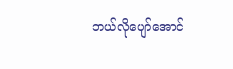ဘယ်လိုပျော်အောင်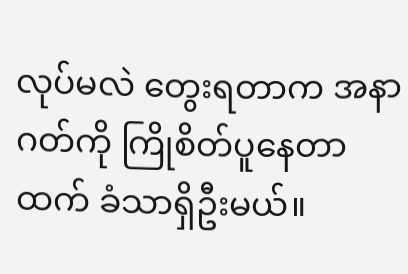လုပ်မလဲ တွေးရတာက အနာဂတ်ကို ကြိုစိတ်ပူနေတာထက် ခံသာရှိဦးမယ်။